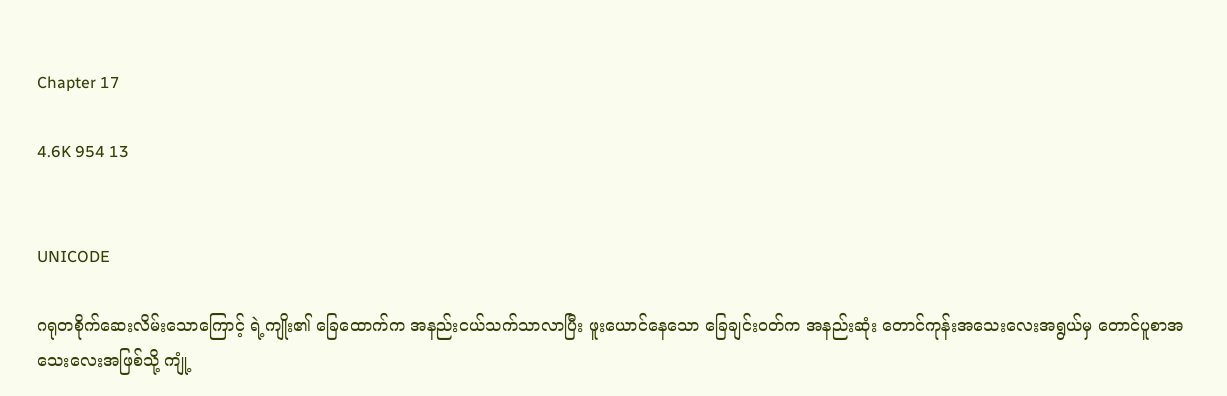Chapter 17

4.6K 954 13


UNICODE

ဂရုတစိုက်ဆေးလိမ်းသောကြောင့် ရဲ့ကျိုး၏ ခြေထောက်က အနည်းငယ်သက်သာလာပြီး ဖူးယောင်နေသော ခြေချင်းဝတ်က အနည်းဆုံး တောင်ကုန်းအသေးလေးအရွယ်မှ တောင်ပူစာအသေးလေးအဖြစ်သို့ ကျုံ့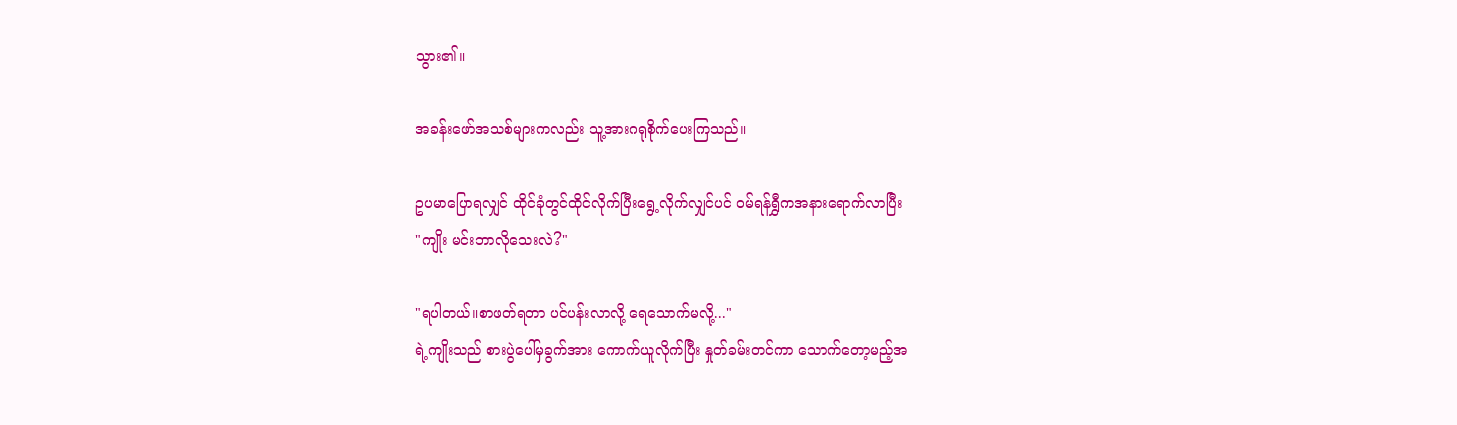သွား၏။

အခန်းဖော်အသစ်များကလည်း သူ့အားဂရုစိုက်ပေးကြသည်။

ဥပမာပြောရလျှင် ထိုင်ခုံတွင်ထိုင်လိုက်ပြီးရွေ့လိုက်လျှင်ပင် ဝမ်ရန်ရွှီကအနားရောက်လာပြီး
"ကျိုး မင်းဘာလိုသေးလဲ?"

"ရပါတယ်။စာဖတ်ရတာ ပင်ပန်းလာလို့ ရေသောက်မလို့..."
ရဲ့ကျိုးသည် စားပွဲပေါ်မှခွက်အား ကောက်ယူလိုက်ပြီး နှုတ်ခမ်းတင်ကာ သောက်တော့မည့်အ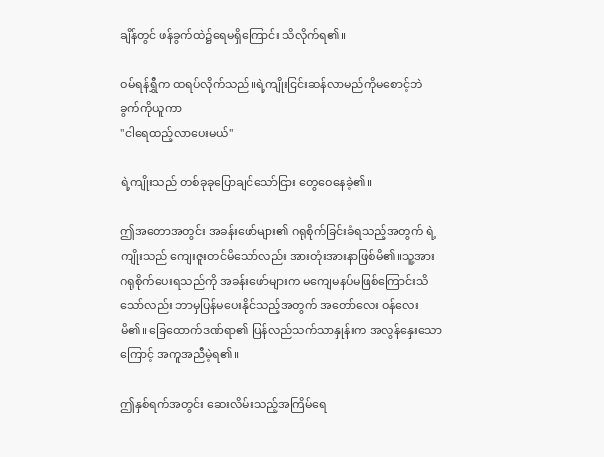ချိန်တွင် ဖန်ခွက်ထဲ၌ရေမရှိကြောင်း သိလိုက်ရ၏။

ဝမ်ရန်ရွှီက ထရပ်လိုက်သည်။ရဲ့ကျိုးငြင်းဆန်လာမည်ကိုမစောင့်ဘဲ ခွက်ကိုယူကာ
"ငါရေထည့်လာပေးမယ်"

ရဲ့ကျိုးသည် တစ်ခုခုပြောချင်သော်ငြား တွေဝေနေခဲ့၏။

ဤအတောအတွင်း အခန်းဖော်များ၏ ဂရုစိုက်ခြင်းခံရသည့်အတွက် ရဲ့ကျိုးသည် ကျေးဇူးတင်မိသော်လည်း အားတုံးအားနာဖြစ်မိ၏။သူ့အား ဂရုစိုက်ပေးရသည်ကို အခန်းဖော်များက မကျေမနပ်မဖြစ်ကြောင်းသိသော်လည်း ဘာမှပြန်မပေးနိုင်သည့်အတွက် အတော်လေး ဝန်လေးမိ၏။ ခြေထောက်ဒဏ်ရာ၏ ပြန်လည်သက်သာနှုန်းက အလွန်နှေးသောကြောင့် အကူအညီမဲ့ရ၏။

ဤနှစ်ရက်အတွင်း ဆေးလိမ်းသည့်အကြိမ်ရေ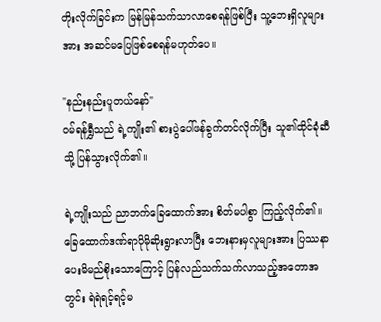တိုးလိုက်ခြင်းက မြန်မြန်သက်သာလာစေရန်ဖြစ်ပြီး သူ့ဘေးရှိလူများအား အဆင်မပြေဖြစ်စေရန်မဟုတ်ပေ။

"နည်းနည်းပူတယ်နော်"
ဝမ်ရန်ရွှီသည် ရဲ့ကျိုး၏ စားပွဲပေါ်ဖန်ခွက်တင်လိုက်ပြီး သူ၏ထိုင်ခုံဆီသို့ ပြန်သွားလိုက်၏။

ရဲ့ကျိုးသည် ညာဘက်ခြေထောက်အား စိတ်မပါစွာ ကြည့်လိုက်၏။ ခြေထောက်ဒဏ်ရာပိုမိုဆိုးရွားလာပြီး ဘေးနားမှလူများအား ပြဿနာပေးမိမည်စိုးသောကြောင့် ပြန်လည်သက်သက်လာသည့်အတောအတွင်း ရဲရဲရင့်ရင့်မ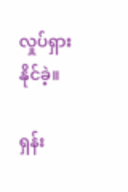လှုပ်ရှားနိုင်ခဲ့။

ရှန်း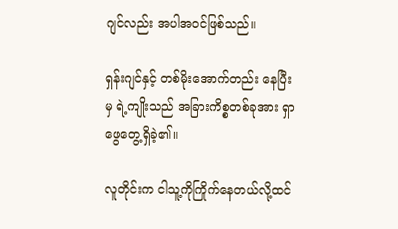ဂျင်လည်း အပါအဝင်ဖြစ်သည်။

ရှန်းဂျင်နှင့် တစ်မိုးအောက်တည်း နေပြီးမှ ရဲ့ကျိုးသည် အခြားကိစ္စတစ်ခုအား ရှာဖွေတွေ့ရှိခဲ့၏။

လူတိုင်းက ငါသူ့ကိုကြိုက်နေတယ်လို့ထင်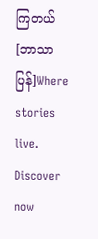ကြတယ်[ဘာသာပြန်]Where stories live. Discover now